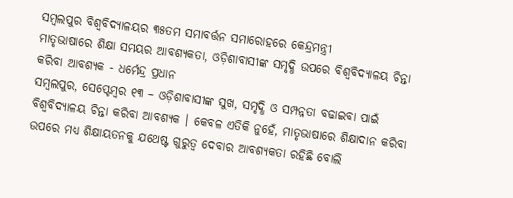ସମ୍ବଲପୁର ବିଶ୍ୱବିଦ୍ୟାଳୟର ୩୫ତମ ସମାବର୍ତ୍ତନ ସମାରୋହରେ କେନ୍ଦ୍ରମନ୍ତ୍ରୀ
ମାତୃଭାଷାରେ ଶିକ୍ଷା ସମୟର ଆବଶ୍ୟକତା, ଓଡ଼ିଶାବାସୀଙ୍କ ସମୃଦ୍ଧି ଉପରେ ବିଶ୍ୱବିଦ୍ୟାଳୟ ଚିନ୍ତା କରିବା ଆବଶ୍ୟକ - ଧର୍ମେନ୍ଦ୍ର ପ୍ରଧାନ
ସମ୍ବଲପୁର, ସେପ୍ଟେମ୍ବର ୧୩ – ଓଡ଼ିଶାବାସୀଙ୍କ ସୁଖ, ସମୃଦ୍ଧି ଓ ସମ୍ପନ୍ନତା ବଢାଇବା ପାଇଁ ବିଶ୍ୱବିଦ୍ୟାଳୟ ଚିନ୍ତା କରିବା ଆବଶ୍ୟକ । କେବଳ ଏତିକି ନୁହେଁ, ମାତୃଭାଷାରେ ଶିକ୍ଷାଦାନ କରିବା ଉପରେ ମଧ୍ୟ ଶିକ୍ଷାୟତନକୁ ଯଥେଷ୍ଟ ଗୁରୁତ୍ୱ ଦେବାର ଆବଶ୍ୟକତା ରହିଛି ବୋଲି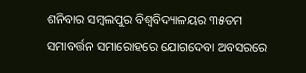ଶନିବାର ସମ୍ବଲପୁର ବିଶ୍ୱବିଦ୍ୟାଳୟର ୩୫ତମ ସମାବର୍ତ୍ତନ ସମାରୋହରେ ଯୋଗଦେବା ଅବସରରେ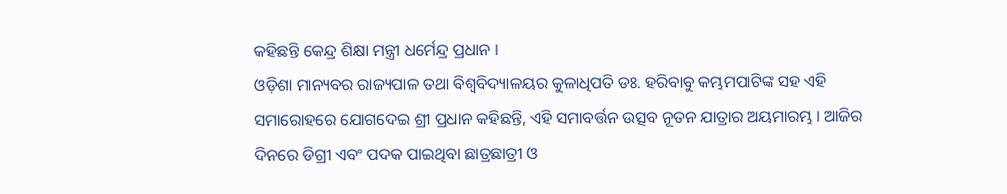କହିଛନ୍ତି କେନ୍ଦ୍ର ଶିକ୍ଷା ମନ୍ତ୍ରୀ ଧର୍ମେନ୍ଦ୍ର ପ୍ରଧାନ ।
ଓଡ଼ିଶା ମାନ୍ୟବର ରାଜ୍ୟପାଳ ତଥା ବିଶ୍ୱବିଦ୍ୟାଳୟର କୁଳାଧିପତି ଡଃ. ହରିବାବୁ କମ୍ଭମପାଟିଙ୍କ ସହ ଏହି ସମାରୋହରେ ଯୋଗଦେଇ ଶ୍ରୀ ପ୍ରଧାନ କହିଛନ୍ତି, ଏହି ସମାବର୍ତ୍ତନ ଉତ୍ସବ ନୂତନ ଯାତ୍ରାର ଅୟମାରମ୍ଭ । ଆଜିର ଦିନରେ ଡିଗ୍ରୀ ଏବଂ ପଦକ ପାଇଥିବା ଛାତ୍ରଛାତ୍ରୀ ଓ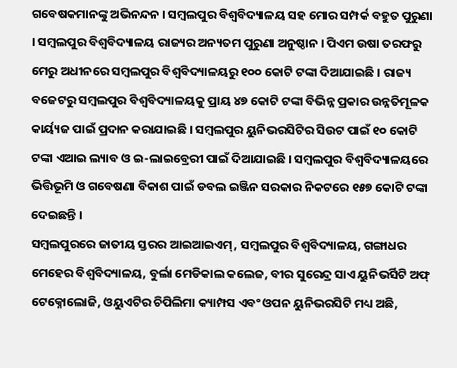ଗବେଷକମାନଙ୍କୁ ଅଭିନନ୍ଦନ । ସମ୍ବଲପୁର ବିଶ୍ଵବିଦ୍ୟାଳୟ ସହ ମୋର ସମ୍ପର୍କ ବହୁତ ପୁରୁଣା । ସମ୍ବଲପୁର ବିଶ୍ୱବିଦ୍ୟାଳୟ ରାଜ୍ୟର ଅନ୍ୟତମ ପୁରୁଣା ଅନୁଷ୍ଠାନ । ପିଏମ ଉଷା ତରଫରୁ ମେରୁ ଅଧୀନରେ ସମ୍ବଲପୁର ବିଶ୍ୱବିଦ୍ୟାଳୟରୁ ୧୦୦ କୋଟି ଟଙ୍କା ଦିଆଯାଇଛି । ରାଜ୍ୟ ବଜେଟରୁ ସମ୍ବଲପୁର ବିଶ୍ଵବିଦ୍ୟାଳୟକୁ ପ୍ରାୟ ୪୭ କୋଟି ଟଙ୍କା ବିଭିନ୍ନ ପ୍ରକାର ଉନ୍ନତିମୂଳକ କାର୍ୟ୍ୟଜ ପାଇଁ ପ୍ରଦାନ କରାଯାଇଛି । ସମ୍ବଲପୁର ୟୁନିଭରସିଟିର ସିଉଟ ପାଇଁ ୧୦ କୋଟି ଟଙ୍କା ଏଆଇ ଲ୍ୟାବ ଓ ଇ-ଲାଇବ୍ରେରୀ ପାଇଁ ଦିଆଯାଇଛି । ସମ୍ବଲପୁର ବିଶ୍ୱବିଦ୍ୟାଳୟରେ ଭିତ୍ତିଭୂମି ଓ ଗବେଷଣା ବିକାଶ ପାଇଁ ଡବଲ ଇଞ୍ଜିନ ସରକାର ନିକଟରେ ୧୫୭ କୋଟି ଟଙ୍କା ଦେଇଛନ୍ତି ।
ସମ୍ବଲପୁରରେ ଜାତୀୟ ସ୍ତରର ଆଇଆଇଏମ୍, ସମ୍ବଲପୁର ବିଶ୍ୱବିଦ୍ୟାଳୟ, ଗଙ୍ଗାଧର ମେହେର ବିଶ୍ୱବିଦ୍ୟାଳୟ, ବୁର୍ଲା ମେଡିକାଲ କଲେଜ, ବୀର ସୁରେନ୍ଦ୍ର ସାଏ ୟୁନିଭର୍ସିଟି ଅଫ୍ ଟେକ୍ନୋଲୋଜି, ଓୟୁଏଟିର ଚିପିଲିମା କ୍ୟାମ୍ପସ ଏବଂ ଓପନ ୟୁନିଭରସିଟି ମଧ୍ୟ ଅଛି,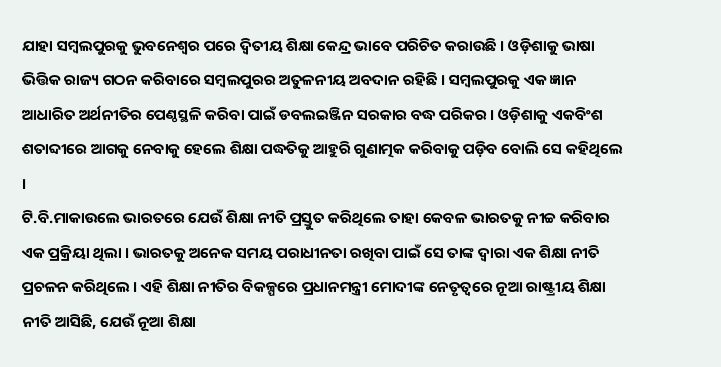ଯାହା ସମ୍ବଲପୁରକୁ ଭୁବନେଶ୍ୱର ପରେ ଦ୍ୱିତୀୟ ଶିକ୍ଷା କେନ୍ଦ୍ର ଭାବେ ପରିଚିତ କରାଉଛି । ଓଡ଼ିଶାକୁ ଭାଷା ଭିତ୍ତିକ ରାଜ୍ୟ ଗଠନ କରିବାରେ ସମ୍ବଲପୁରର ଅତୁଳନୀୟ ଅବଦାନ ରହିଛି । ସମ୍ବଲପୁରକୁ ଏକ ଜ୍ଞାନ ଆଧାରିତ ଅର୍ଥନୀତିର ପେଣ୍ଠସ୍ଥଳି କରିବା ପାଇଁ ଡବଲଇଞ୍ଜିନ ସରକାର ବଦ୍ଧ ପରିକର । ଓଡ଼ିଶାକୁ ଏକବିଂଶ ଶତାବ୍ଦୀରେ ଆଗକୁ ନେବାକୁ ହେଲେ ଶିକ୍ଷା ପଦ୍ଧତିକୁ ଆହୁରି ଗୁଣାତ୍ମକ କରିବାକୁ ପଡ଼ିବ ବୋଲି ସେ କହିଥିଲେ ।
ଟି.ବି.ମାକାଉଲେ ଭାରତରେ ଯେଉଁ ଶିକ୍ଷା ନୀତି ପ୍ରସ୍ତୁତ କରିଥିଲେ ତାହା କେବଳ ଭାରତକୁ ନୀଚ୍ଚ କରିବାର ଏକ ପ୍ରକ୍ରିୟା ଥିଲା । ଭାରତକୁ ଅନେକ ସମୟ ପରାଧୀନତା ରଖିବା ପାଇଁ ସେ ତାଙ୍କ ଦ୍ୱାରା ଏକ ଶିକ୍ଷା ନୀତି ପ୍ରଚଳନ କରିଥିଲେ । ଏହି ଶିକ୍ଷା ନୀତିର ବିକଳ୍ପରେ ପ୍ରଧାନମନ୍ତ୍ରୀ ମୋଦୀଙ୍କ ନେତୃତ୍ୱରେ ନୂଆ ରାଷ୍ଟ୍ରୀୟ ଶିକ୍ଷା ନୀତି ଆସିଛି, ଯେଉଁ ନୂଆ ଶିକ୍ଷା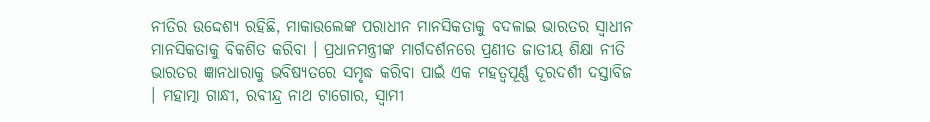ନୀତିର ଉଦ୍ଦେଶ୍ୟ ରହିଛି, ମାକାଉଲେଙ୍କ ପରାଧୀନ ମାନସିକତାକୁ ବଦଳାଇ ଭାରତର ସ୍ୱାଧୀନ ମାନସିକତାକୁ ବିକଶିତ କରିବା । ପ୍ରଧାନମନ୍ତ୍ରୀଙ୍କ ମାର୍ଗଦର୍ଶନରେ ପ୍ରଣୀତ ଜାତୀୟ ଶିକ୍ଷା ନୀତି ଭାରତର ଜ୍ଞାନଧାରାକୁ ଭବିଷ୍ୟତରେ ସମୃଦ୍ଧ କରିବା ପାଇଁ ଏକ ମହତ୍ୱପୂର୍ଣ୍ଣ ଦୂରଦର୍ଶୀ ଦସ୍ତାବିଜ । ମହାତ୍ମା ଗାନ୍ଧୀ, ରବୀନ୍ଦ୍ର ନାଥ ଟାଗୋର, ସ୍ୱାମୀ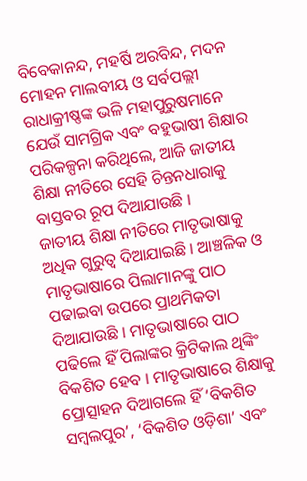ବିବେକାନନ୍ଦ, ମହର୍ଷି ଅରବିନ୍ଦ, ମଦନ ମୋହନ ମାଲବୀୟ ଓ ସର୍ବପଲ୍ଲୀ ରାଧାକ୍ରୀଷ୍ଣଙ୍କ ଭଳି ମହାପୁରୁଷମାନେ ଯେଉଁ ସାମଗ୍ରିକ ଏବଂ ବହୁଭାଷୀ ଶିକ୍ଷାର ପରିକଳ୍ପନା କରିଥିଲେ, ଆଜି ଜାତୀୟ ଶିକ୍ଷା ନୀତିରେ ସେହି ଚିନ୍ତନଧାରାକୁ ବାସ୍ତବର ରୂପ ଦିଆଯାଉଛି ।
ଜାତୀୟ ଶିକ୍ଷା ନୀତିରେ ମାତୃଭାଷାକୁ ଅଧିକ ଗୁରୁତ୍ୱ ଦିଆଯାଇଛି । ଆଞ୍ଚଳିକ ଓ ମାତୃଭାଷାରେ ପିଲାମାନଙ୍କୁ ପାଠ ପଢାଇବା ଉପରେ ପ୍ରାଥମିକତା ଦିଆଯାଉଛି । ମାତୃଭାଷାରେ ପାଠ ପଢିଲେ ହିଁ ପିଲାଙ୍କର କ୍ରିଟିକାଲ ଥିଙ୍କିଂ ବିକଶିତ ହେବ । ମାତୃଭାଷାରେ ଶିକ୍ଷାକୁ ପ୍ରୋତ୍ସାହନ ଦିଆଗଲେ ହିଁ ‘ବିକଶିତ ସମ୍ବଲପୁର’, ‘ବିକଶିତ ଓଡ଼ିଶା’ ଏବଂ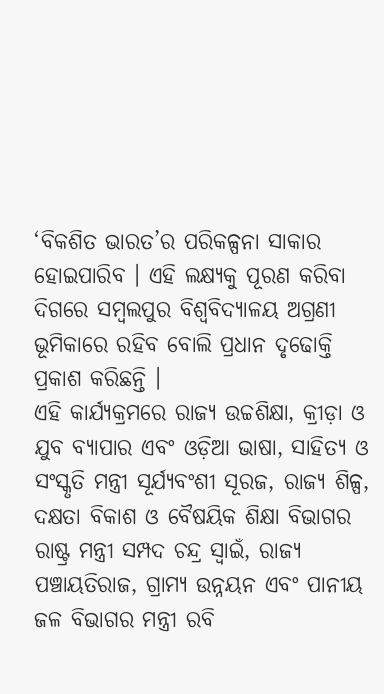‘ବିକଶିତ ଭାରତ’ର ପରିକଳ୍ପନା ସାକାର ହୋଇପାରିବ । ଏହି ଲକ୍ଷ୍ୟକୁ ପୂରଣ କରିବା ଦିଗରେ ସମ୍ବଲପୁର ବିଶ୍ୱବିଦ୍ୟାଳୟ ଅଗ୍ରଣୀ ଭୂମିକାରେ ରହିବ ବୋଲି ପ୍ରଧାନ ଦୃଢୋକ୍ତି ପ୍ରକାଶ କରିଛନ୍ତି ।
ଏହି କାର୍ଯ୍ୟକ୍ରମରେ ରାଜ୍ୟ ଉଚ୍ଚଶିକ୍ଷା, କ୍ରୀଡ଼ା ଓ ଯୁବ ବ୍ୟାପାର ଏବଂ ଓଡ଼ିଆ ଭାଷା, ସାହିତ୍ୟ ଓ ସଂସ୍କୃତି ମନ୍ତ୍ରୀ ସୂର୍ଯ୍ୟବଂଶୀ ସୂରଜ, ରାଜ୍ୟ ଶିଳ୍ପ, ଦକ୍ଷତା ବିକାଶ ଓ ବୈଷୟିକ ଶିକ୍ଷା ବିଭାଗର ରାଷ୍ଟ୍ର ମନ୍ତ୍ରୀ ସମ୍ପଦ ଚନ୍ଦ୍ର ସ୍ୱାଇଁ, ରାଜ୍ୟ ପଞ୍ଚାୟତିରାଜ, ଗ୍ରାମ୍ୟ ଉନ୍ନୟନ ଏବଂ ପାନୀୟ ଜଳ ବିଭାଗର ମନ୍ତ୍ରୀ ରବି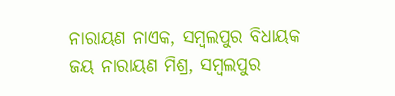ନାରାୟଣ ନାଏକ, ସମ୍ବଲପୁର ବିଧାୟକ ଜୟ ନାରାୟଣ ମିଶ୍ର, ସମ୍ବଲପୁର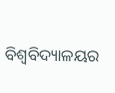ବିଶ୍ୱବିଦ୍ୟାଳୟର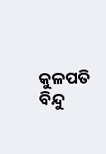କୁଳପତି ବିନ୍ଦୁ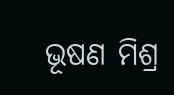ଭୂଷଣ ମିଶ୍ର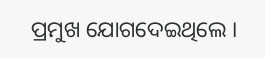ପ୍ରମୁଖ ଯୋଗଦେଇଥିଲେ ।